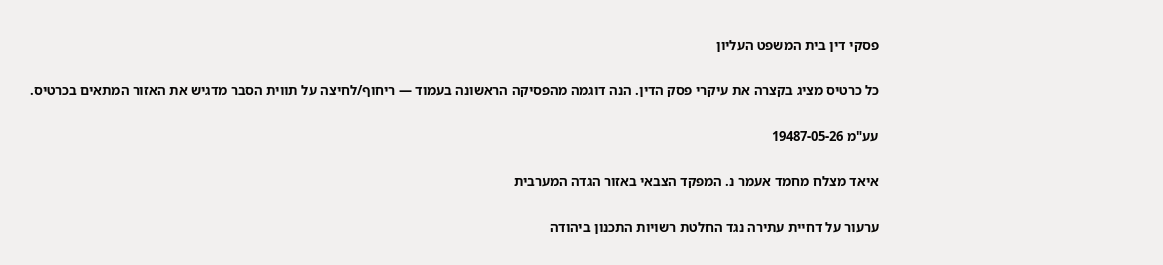פסקי דין בית המשפט העליון

כל כרטיס מציג בקצרה את עיקרי פסק הדין. הנה דוגמה מהפסיקה הראשונה בעמוד — ריחוף/לחיצה על תווית הסבר מדגיש את האזור המתאים בכרטיס.

עע"מ 19487-05-26

איאד מצלח מחמד אעמר נ. המפקד הצבאי באזור הגדה המערבית

ערעור על דחיית עתירה נגד החלטת רשויות התכנון ביהודה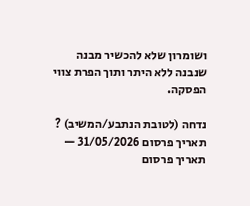ושומרון שלא להכשיר מבנה שנבנה ללא היתר ותוך הפרת צווי הפסקה.

נדחה (לטובת הנתבע/המשיב) ?
תאריך פרסום 31/05/2026 — תאריך פרסום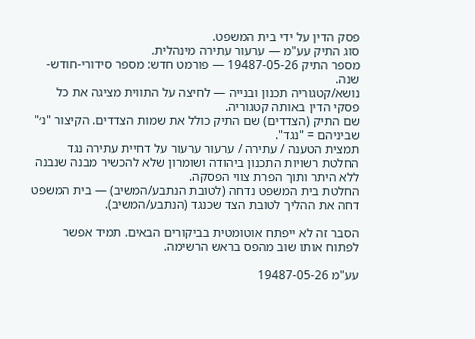פסק הדין על ידי בית המשפט.
סוג התיק עע"מ — ערעור עתירה מינהלית.
מספר התיק 19487-05-26 — פורמט חדש: מספר סידורי-חודש-שנה.
נושא/קטגוריה תכנון ובנייה — לחיצה על התווית מציגה את כל פסקי הדין באותה קטגוריה.
שם התיק (הצדדים) שם התיק כולל את שמות הצדדים. הקיצור "נ׳" שביניהם = "נגד".
תמצית הטענה / עתירה / ערעור ערעור על דחיית עתירה נגד החלטת רשויות התכנון ביהודה ושומרון שלא להכשיר מבנה שנבנה ללא היתר ותוך הפרת צווי הפסקה.
החלטת בית המשפט נדחה (לטובת הנתבע/המשיב) — בית המשפט דחה את ההליך לטובת הצד שכנגד (הנתבע/המשיב).

הסבר זה לא ייפתח אוטומטית בביקורים הבאים. תמיד אפשר לפתוח אותו שוב מהפס בראש הרשימה.

עע"מ 19487-05-26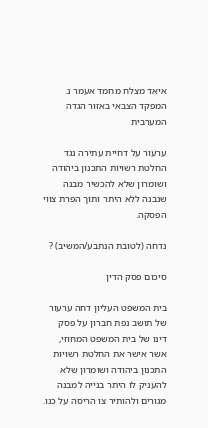איאד מצלח מחמד אעמר נ. המפקד הצבאי באזור הגדה המערבית

ערעור על דחיית עתירה נגד החלטת רשויות התכנון ביהודה ושומרון שלא להכשיר מבנה שנבנה ללא היתר ותוך הפרת צווי הפסקה.

נדחה (לטובת הנתבע/המשיב) ?

סיכום פסק הדין

בית המשפט העליון דחה ערעור של תושב נפת חברון על פסק דינו של בית המשפט המחוזי, אשר אישר את החלטת רשויות התכנון ביהודה ושומרון שלא להעניק לו היתר בנייה למבנה מגורים ולהותיר צו הריסה על כנו.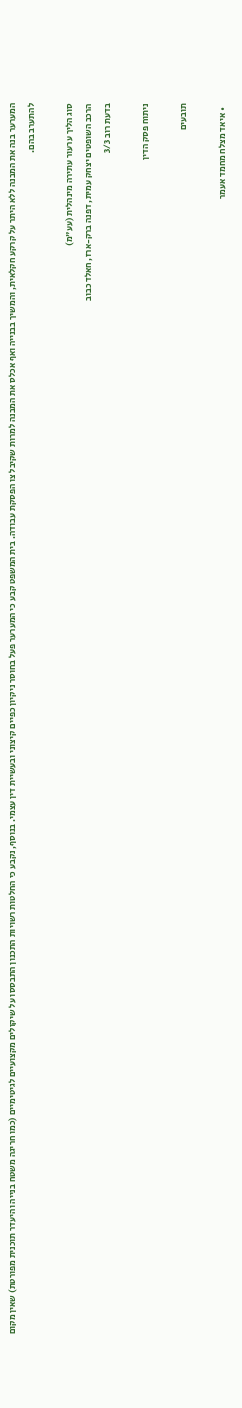המערער בנה את המבנה ללא היתר על קרקע חקלאית, והמשיך בבנייה ואף אכלס את המבנה למרות שקיבל צו הפסקת עבודה. בית המשפט קבע כי המערער פעל בחוסר ניקיון כפיים קיצוני ובעשיית דין עצמי. בנוסף, נקבע כי החלטות רשויות התכנון התבססו על שיקולים מקצועיים לגיטימיים (כמו חריגה משטח בנייה והיעדר תוכנית מפורטת) שאין מקום להתערב בהם.

סוג הליך ערעור עתירה מינהלית (עע"מ)
הרכב השופטים יצחק עמית, דפנה ברק-ארז, חאלד כבוב
בדעת רוב 3/3

ניתוח פסק הדין

תובעים

  • איאד מצלח מחמד אעמר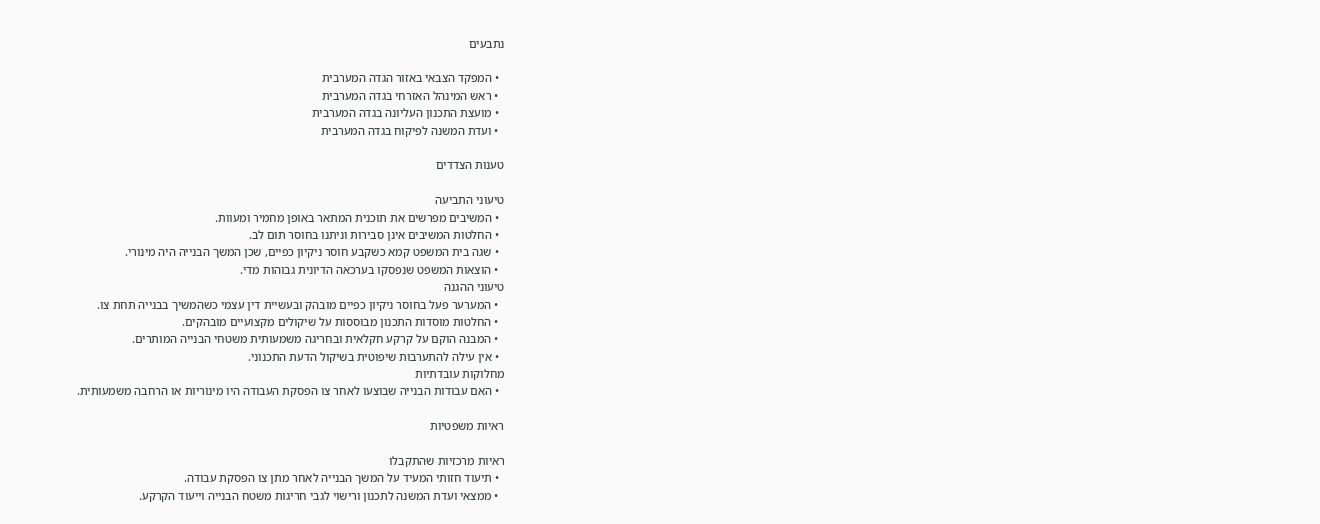נתבעים

  • המפקד הצבאי באזור הגדה המערבית
  • ראש המינהל האזרחי בגדה המערבית
  • מועצת התכנון העליונה בגדה המערבית
  • ועדת המשנה לפיקוח בגדה המערבית

טענות הצדדים

טיעוני התביעה
  • המשיבים מפרשים את תוכנית המתאר באופן מחמיר ומעוות.
  • החלטות המשיבים אינן סבירות וניתנו בחוסר תום לב.
  • שגה בית המשפט קמא כשקבע חוסר ניקיון כפיים, שכן המשך הבנייה היה מינורי.
  • הוצאות המשפט שנפסקו בערכאה הדיונית גבוהות מדי.
טיעוני ההגנה
  • המערער פעל בחוסר ניקיון כפיים מובהק ובעשיית דין עצמי כשהמשיך בבנייה תחת צו.
  • החלטות מוסדות התכנון מבוססות על שיקולים מקצועיים מובהקים.
  • המבנה הוקם על קרקע חקלאית ובחריגה משמעותית משטחי הבנייה המותרים.
  • אין עילה להתערבות שיפוטית בשיקול הדעת התכנוני.
מחלוקות עובדתיות
  • האם עבודות הבנייה שבוצעו לאחר צו הפסקת העבודה היו מינוריות או הרחבה משמעותית.

ראיות משפטיות

ראיות מרכזיות שהתקבלו
  • תיעוד חזותי המעיד על המשך הבנייה לאחר מתן צו הפסקת עבודה.
  • ממצאי ועדת המשנה לתכנון ורישוי לגבי חריגות משטח הבנייה וייעוד הקרקע.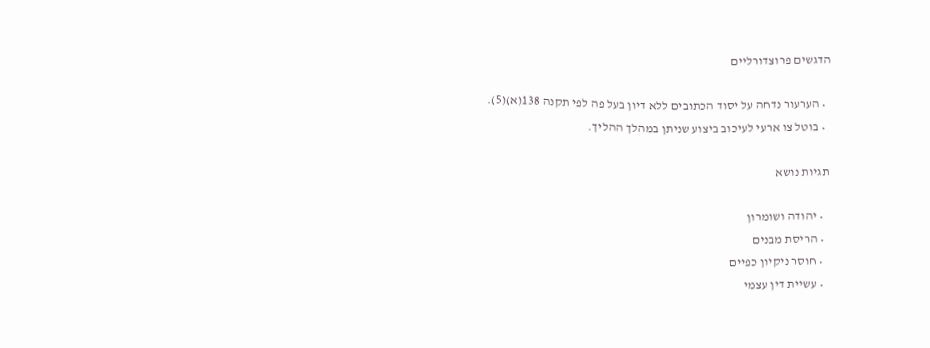הדגשים פרוצדורליים

  • הערעור נדחה על יסוד הכתובים ללא דיון בעל פה לפי תקנה 138(א)(5).
  • בוטל צו ארעי לעיכוב ביצוע שניתן במהלך ההליך.

תגיות נושא

  • יהודה ושומרון
  • הריסת מבנים
  • חוסר ניקיון כפיים
  • עשיית דין עצמי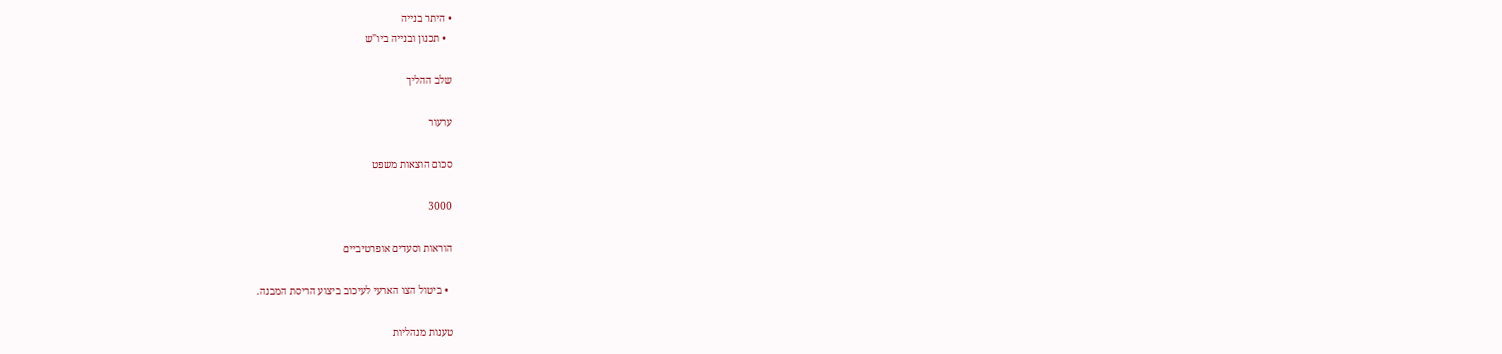• היתר בנייה
  • תכנון ובנייה ביו"ש

שלב ההליך

ערעור

סכום הוצאות משפט

3000

הוראות וסעדים אופרטיביים

  • ביטול הצו הארעי לעיכוב ביצוע הריסת המבנה.

טענות מנהליות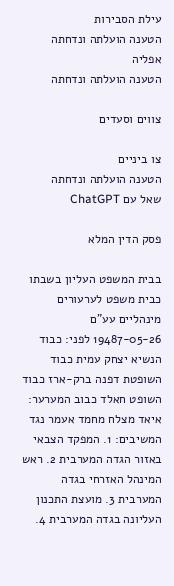עילת הסבירות
הטענה הועלתה ונדחתה
אפליה
הטענה הועלתה ונדחתה

צווים וסעדים

צו ביניים
הטענה הועלתה ונדחתה
שאל עם ChatGPT

פסק הדין המלא

בבית המשפט העליון בשבתו כבית משפט לערעורים מינהליים עע"ם 19487-05-26 לפני: כבוד הנשיא יצחק עמית כבוד השופטת דפנה ברק-ארז כבוד השופט חאלד כבוב המערער: איאד מצלח מחמד אעמר נגד המשיבים: 1. המפקד הצבאי באזור הגדה המערבית 2. ראש המינהל האזרחי בגדה המערבית 3. מועצת התכנון העליונה בגדה המערבית 4.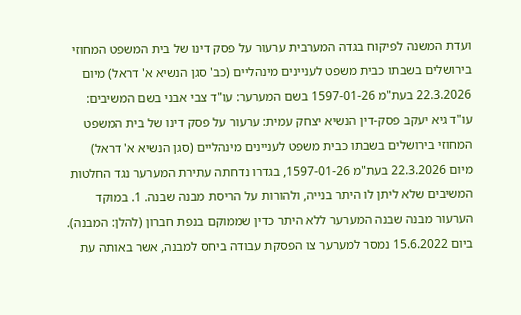ועדת המשנה לפיקוח בגדה המערבית ערעור על פסק דינו של בית המשפט המחוזי בירושלים בשבתו כבית משפט לעניינים מינהליים (כב' סגן הנשיא א' דראל) מיום 22.3.2026 בעת"מ 1597-01-26 בשם המערער: עו"ד צבי אבני בשם המשיבים: עו"ד גיא יעקב פסק-דין הנשיא יצחק עמית: ערעור על פסק דינו של בית המשפט המחוזי בירושלים בשבתו כבית משפט לעניינים מינהליים (סגן הנשיא א' דראל) מיום 22.3.2026 בעת"מ 1597-01-26, בגדרו נדחתה עתירת המערער נגד החלטות המשיבים שלא ליתן לו היתר בנייה, ולהורות על הריסת מבנה שבנה. 1. במוקד הערעור מבנה שבנה המערער ללא היתר כדין שממוקם בנפת חברון (להלן: המבנה). ביום 15.6.2022 נמסר למערער צו הפסקת עבודה ביחס למבנה, אשר באותה עת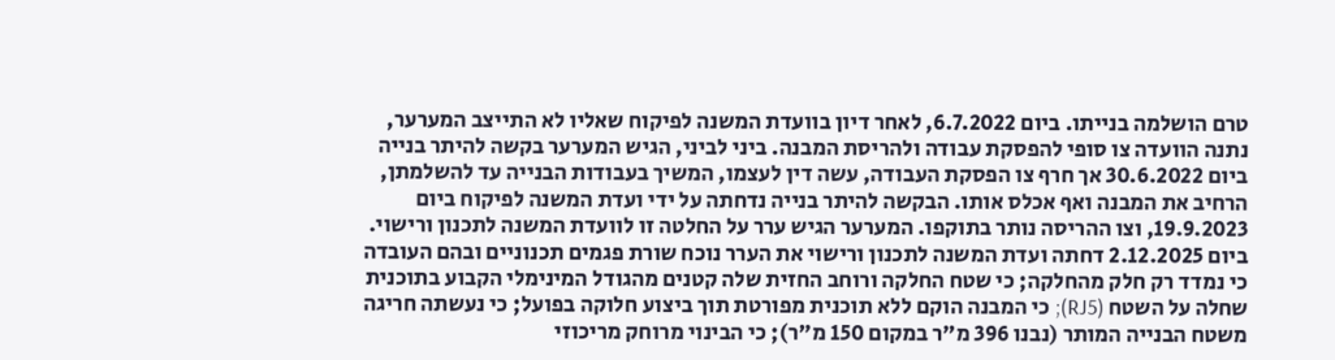טרם הושלמה בנייתו. ביום 6.7.2022, לאחר דיון בוועדת המשנה לפיקוח שאליו לא התייצב המערער, נתנה הוועדה צו סופי להפסקת עבודה ולהריסת המבנה. ביני לביני, הגיש המערער בקשה להיתר בנייה ביום 30.6.2022 אך חרף צו הפסקת העבודה, עשה דין לעצמו, המשיך בעבודות הבנייה עד להשלמתן, הרחיב את המבנה ואף אכלס אותו. הבקשה להיתר בנייה נדחתה על ידי ועדת המשנה לפיקוח ביום 19.9.2023, וצו ההריסה נותר בתוקפו. המערער הגיש ערר על החלטה זו לוועדת המשנה לתכנון ורישוי. ביום 2.12.2025 דחתה ועדת המשנה לתכנון ורישוי את הערר נוכח שורת פגמים תכנוניים ובהם העובדה כי נמדד רק חלק מהחלקה; כי שטח החלקה ורוחב החזית שלה קטנים מהגודל המינימלי הקבוע בתוכנית שחלה על השטח (RJ5); כי המבנה הוקם ללא תוכנית מפורטת תוך ביצוע חלוקה בפועל; כי נעשתה חריגה משטח הבנייה המותר (נבנו 396 מ"ר במקום 150 מ"ר); כי הבינוי מרוחק מריכוזי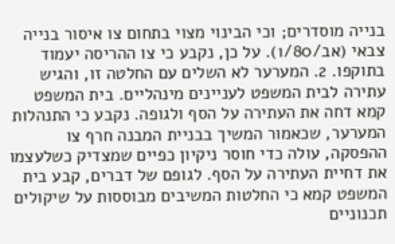בנייה מוסדרים; וכי הבינוי מצוי בתחום צו איסור בנייה צבאי (אב/1/80). על כן, נקבע כי צו ההריסה יעמוד בתוקפו. 2. המערער לא השלים עם החלטה זו, והגיש עתירה לבית המשפט לעניינים מינהליים. בית המשפט קמא דחה את העתירה על הסף ולגופה. נקבע כי התנהלות המערער, שכאמור המשיך בבניית המבנה חרף צו ההפסקה, עולה כדי חוסר ניקיון כפיים שמצדיק כשלעצמו את דחיית העתירה על הסף. לגופם של דברים, קבע בית המשפט קמא כי החלטות המשיבים מבוססות על שיקולים תכנוניים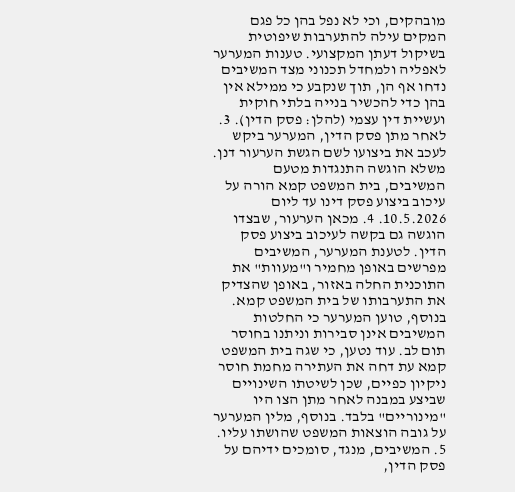מובהקים, וכי לא נפל בהן כל פגם המקים עילה להתערבות שיפוטית בשיקול דעתן המקצועי. טענות המערער לאפליה ולמחדל תכנוני מצד המשיבים נדחו אף הן, תוך שנקבע כי ממילא אין בהן כדי להכשיר בנייה בלתי חוקית ועשיית דין עצמי (להלן: פסק הדין). 3. לאחר מתן פסק הדין, המערער ביקש לעכב את ביצועו לשם הגשת הערעור דנן. משלא הוגשה התנגדות מטעם המשיבים, בית המשפט קמא הורה על עיכוב ביצוע פסק דינו עד ליום 10.5.2026. 4. מכאן הערעור, שבצדו הוגשה גם בקשה לעיכוב ביצוע פסק הדין. לטענת המערער, המשיבים מפרשים באופן מחמיר ו"מעוות" את התוכנית החלה באזור, באופן שהצדיק את התערבותו של בית המשפט קמא. בנוסף, טוען המערער כי החלטות המשיבים אינן סבירות וניתנו בחוסר תום לב. עוד נטען, כי שגה בית המשפט קמא עת דחה את העתירה מחמת חוסר ניקיון כפיים, שכן לשיטתו השינויים שביצע במבנה לאחר מתן הצו היו "מינוריים" בלבד. בנוסף, מלין המערער על גובה הוצאות המשפט שהושתו עליו. 5. המשיבים, מנגד, סומכים ידיהם על פסק הדין,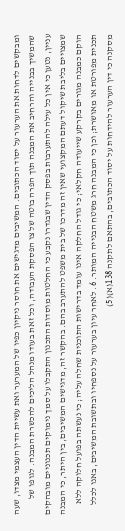ומבקשים לדחות את הערעור על יסוד הכתובים. המשיבים מדגישים את חוסר ניקיון כפיו של המערער ואת עשיית הדין העצמי מצדו, שעה שהמשיך בבנייה והרחיב את המבנה תוך הפרה בוטה של צו הפסקת העבודה, וכל זאת בעודו מנהל הליכים להכשרת המבנה. לגופו של עניין, נטען כי אין כל עילה להתערבות בפסק הדין שבגדרו נקבע כי החלטות מוסדות התכנון התקבלו על סמך נימוקים תכנוניים מובהקים שמצויים בליבת שיקול דעתם המקצועי שאין זה מדרכו של בית משפט להתערב בהם. בהקשר זה, מדגישים המשיבים, בין היתר, כי המבנה הוקם כמבנה מגורים בקרקע שייעודה חקלאי; כי גודל החלקה אינו עומד בדרישות התוכנית שחלה עליה; כי נעשתה בפועל חלוקה ללא תכנית מפורטת או מאושרת; וכן כי המבנה חרג משטח הבנייה המותר. 6. לאחר עיון בערעור על נספחיו ובתשובת המשיבים, באנו לכלל מסקנה כי דין הערעור להידחות על יסוד הכתובים, בהתאם לתקנה 138(א)(5)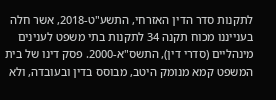לתקנות סדר הדין האזרחי, התשע"ט-2018, אשר חלה בענייננו מכוח תקנה 34 לתקנות בתי משפט לענינים מינהליים (סדרי דין), התשס"א-2000. פסק דינו של בית המשפט קמא מנומק היטב, מבוסס בדין ובעובדה, ולא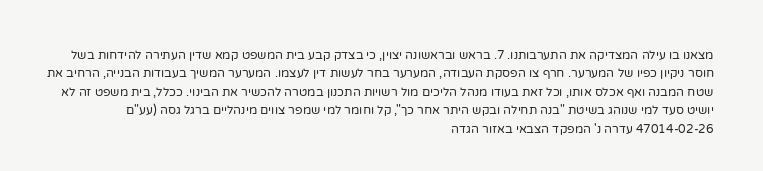מצאנו בו עילה המצדיקה את התערבותנו. 7. בראש ובראשונה יצוין, כי בצדק קבע בית המשפט קמא שדין העתירה להידחות בשל חוסר ניקיון כפיו של המערער. חרף צו הפסקת העבודה, המערער בחר לעשות דין לעצמו. המערער המשיך בעבודות הבנייה, הרחיב את שטח המבנה ואף אכלס אותו, וכל זאת בעודו מנהל הליכים מול רשויות התכנון במטרה להכשיר את הבינוי. ככלל, בית משפט זה לא יושיט סעד למי שנוהג בשיטת "בנה תחילה ובקש היתר אחר כך", קל וחומר למי שמפר צווים מינהליים ברגל גסה (עע"ם 47014-02-26 עדרה נ' המפקד הצבאי באזור הגדה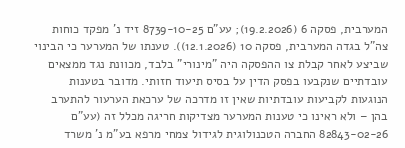המערבית, פסקה 6 (19.2.2026); עע"ם 8739-10-25 זיד נ' מפקד כוחות צה"ל בגדה המערבית, פסקה 10 (12.1.2026)). טענתו של המערער כי הבינוי שביצע לאחר קבלת צו ההפסקה היה "מינורי" בלבד, מכוונת נגד ממצאים עובדתיים שנקבעו בפסק הדין על בסיס תיעוד חזותי. מדובר בטענות הנוגעות לקביעות עובדתיות שאין זו מדרכה של ערכאת הערעור להתערב בהן – ולא ראינו כי טענות המערער מצדיקות חריגה מכלל זה (עע"ם 82843-02-26 החברה הטכנולוגית לגידול צמחי מרפא בע"מ נ' משרד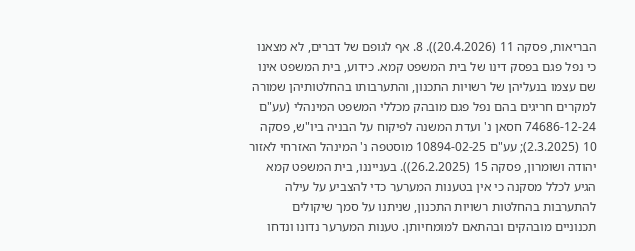הבריאות, פסקה 11 (20.4.2026)). 8. אף לגופם של דברים, לא מצאנו כי נפל פגם בפסק דינו של בית המשפט קמא. כידוע, בית המשפט אינו שם עצמו בנעליהן של רשויות התכנון, והתערבותו בהחלטותיהן שמורה למקרים חריגים בהם נפל פגם מובהק מכללי המשפט המינהלי (עע"ם 74686-12-24 חסאן נ' ועדת המשנה לפיקוח על הבניה ביו"ש, פסקה 10 (2.3.2025); עע"ם 10894-02-25 מוסטפה נ' המינהל האזרחי לאזור יהודה ושומרון, פסקה 15 (26.2.2025)). בענייננו, בית המשפט קמא הגיע לכלל מסקנה כי אין בטענות המערער כדי להצביע על עילה להתערבות בהחלטות רשויות התכנון, שניתנו על סמך שיקולים תכנוניים מובהקים ובהתאם למומחיותן. טענות המערער נדונו ונדחו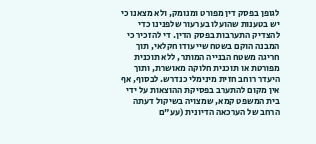לגופן בפסק דין מפורט ומנומק, ולא מצאנו כי יש בטענות שהועלו בערעור שלפנינו כדי להצדיק התערבות בפסק הדין. די להזכיר כי המבנה הוקם בשטח שייעודו חקלאי, תוך חריגה משטח הבנייה המותר, ללא תוכנית מפורטת או תוכנית חלוקה מאושרת, ותוך היעדר רוחב חזית מינימלי כנדרש. לבסוף, אף אין מקום להתערב בפסיקת ההוצאות על ידי בית המשפט קמא, שמצויה בשיקול דעתה הרחב של הערכאה הדיונית (עע"ם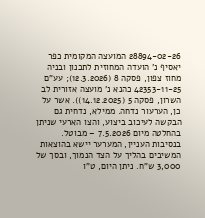28894-02-26 המועצה המקומית כפר יאסיף נ' הועדה המחוזית לתכנון ובניה מחוז צפון, פסקה 8 (12.3.2026); עע"ם 42353-11-25 כהנא נ' מועצה אזורית לב השרון, פסקה 5 (14.12.2025)). אשר על כן, הערעור נדחה. ממילא, נדחית גם הבקשה לעיכוב ביצוע, והצו הארעי שניתן בהחלטה מיום 7.5.2026 – מבוטל. בנסיבות העניין, המערער יישא בהוצאות המשיבים בהליך על הצד הנמוך, ובסך של 3,000 ש"ח. ניתן היום, ט"ו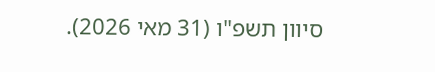סיוון תשפ"ו (31 מאי 2026).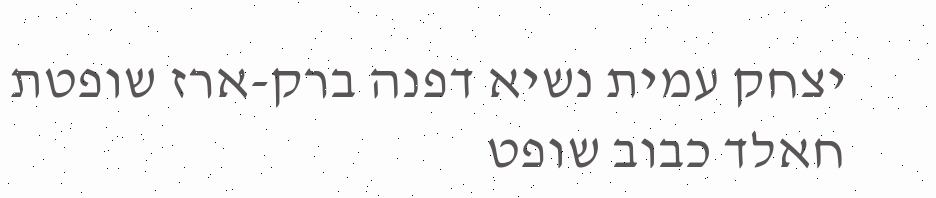יצחק עמית נשיא דפנה ברק-ארז שופטת חאלד כבוב שופט